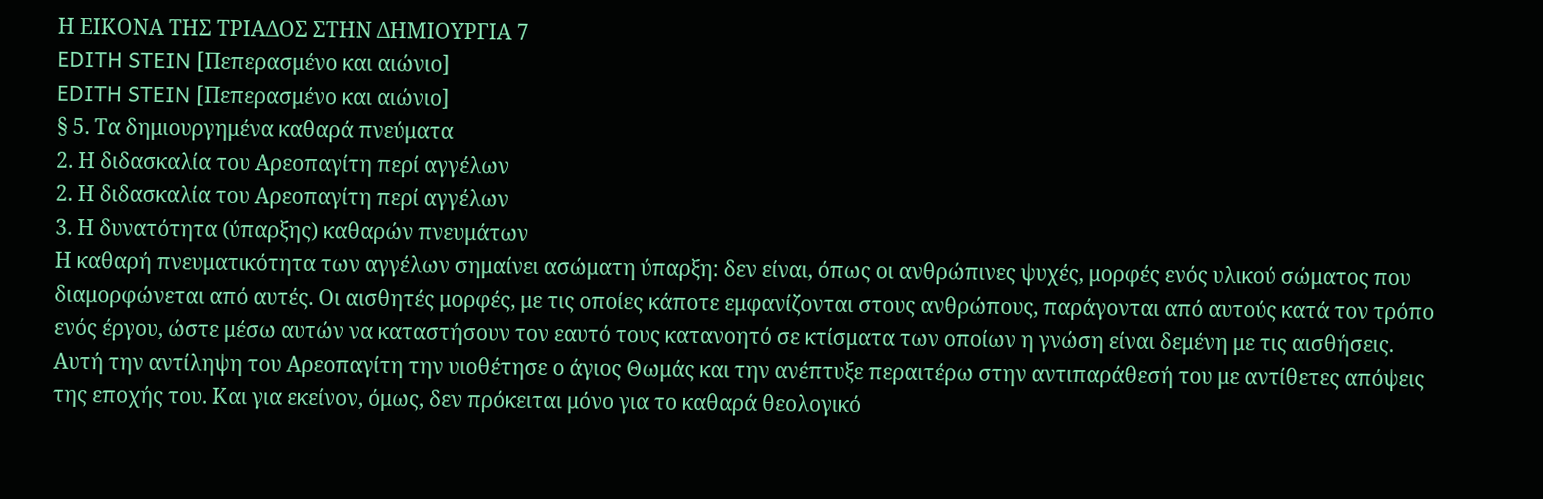Η ΕΙΚΟΝΑ ΤΗΣ ΤΡΙΑΔΟΣ ΣΤΗΝ ΔΗΜΙΟΥΡΓΙΑ 7
EDITH STEIN [Πεπερασμένο και αιώνιο]
EDITH STEIN [Πεπερασμένο και αιώνιο]
§ 5. Τα δημιουργημένα καθαρά πνεύματα
2. Η διδασκαλία του Αρεοπαγίτη περί αγγέλων
2. Η διδασκαλία του Αρεοπαγίτη περί αγγέλων
3. Η δυνατότητα (ύπαρξης) καθαρών πνευμάτων
Η καθαρή πνευματικότητα των αγγέλων σημαίνει ασώματη ύπαρξη: δεν είναι, όπως οι ανθρώπινες ψυχές, μορφές ενός υλικού σώματος που διαμορφώνεται από αυτές. Οι αισθητές μορφές, με τις οποίες κάποτε εμφανίζονται στους ανθρώπους, παράγονται από αυτούς κατά τον τρόπο ενός έργου, ώστε μέσω αυτών να καταστήσουν τον εαυτό τους κατανοητό σε κτίσματα των οποίων η γνώση είναι δεμένη με τις αισθήσεις.
Αυτή την αντίληψη του Αρεοπαγίτη την υιοθέτησε ο άγιος Θωμάς και την ανέπτυξε περαιτέρω στην αντιπαράθεσή του με αντίθετες απόψεις της εποχής του. Και για εκείνον, όμως, δεν πρόκειται μόνο για το καθαρά θεολογικό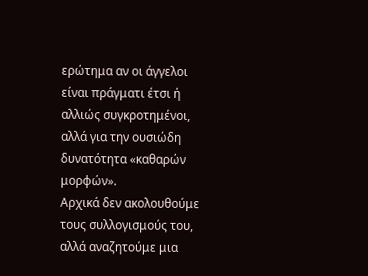ερώτημα αν οι άγγελοι είναι πράγματι έτσι ή αλλιώς συγκροτημένοι, αλλά για την ουσιώδη δυνατότητα «καθαρών μορφών».
Αρχικά δεν ακολουθούμε τους συλλογισμούς του, αλλά αναζητούμε μια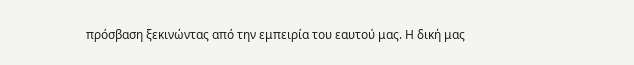πρόσβαση ξεκινώντας από την εμπειρία του εαυτού μας. Η δική μας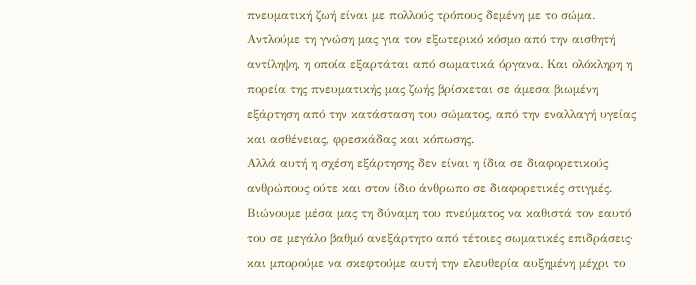πνευματική ζωή είναι με πολλούς τρόπους δεμένη με το σώμα. Αντλούμε τη γνώση μας για τον εξωτερικό κόσμο από την αισθητή αντίληψη, η οποία εξαρτάται από σωματικά όργανα. Και ολόκληρη η πορεία της πνευματικής μας ζωής βρίσκεται σε άμεσα βιωμένη εξάρτηση από την κατάσταση του σώματος, από την εναλλαγή υγείας και ασθένειας, φρεσκάδας και κόπωσης.
Αλλά αυτή η σχέση εξάρτησης δεν είναι η ίδια σε διαφορετικούς ανθρώπους ούτε και στον ίδιο άνθρωπο σε διαφορετικές στιγμές. Βιώνουμε μέσα μας τη δύναμη του πνεύματος να καθιστά τον εαυτό του σε μεγάλο βαθμό ανεξάρτητο από τέτοιες σωματικές επιδράσεις· και μπορούμε να σκεφτούμε αυτή την ελευθερία αυξημένη μέχρι το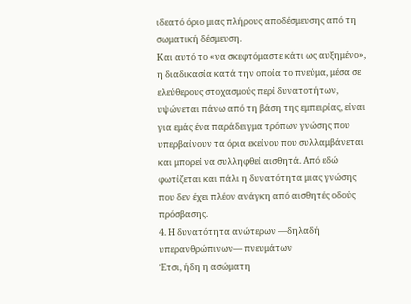ιδεατό όριο μιας πλήρους αποδέσμευσης από τη σωματική δέσμευση.
Και αυτό το «να σκεφτόμαστε κάτι ως αυξημένο», η διαδικασία κατά την οποία το πνεύμα, μέσα σε ελεύθερους στοχασμούς περί δυνατοτήτων, υψώνεται πάνω από τη βάση της εμπειρίας, είναι για εμάς ένα παράδειγμα τρόπων γνώσης που υπερβαίνουν τα όρια εκείνου που συλλαμβάνεται και μπορεί να συλληφθεί αισθητά. Από εδώ φωτίζεται και πάλι η δυνατότητα μιας γνώσης που δεν έχει πλέον ανάγκη από αισθητές οδούς πρόσβασης.
4. Η δυνατότητα ανώτερων —δηλαδή υπερανθρώπινων— πνευμάτων
Έτσι, ήδη η ασώματη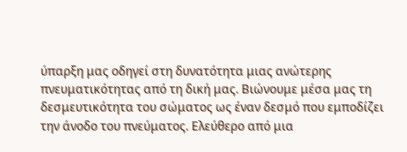ύπαρξη μας οδηγεί στη δυνατότητα μιας ανώτερης πνευματικότητας από τη δική μας. Βιώνουμε μέσα μας τη δεσμευτικότητα του σώματος ως έναν δεσμό που εμποδίζει την άνοδο του πνεύματος. Ελεύθερο από μια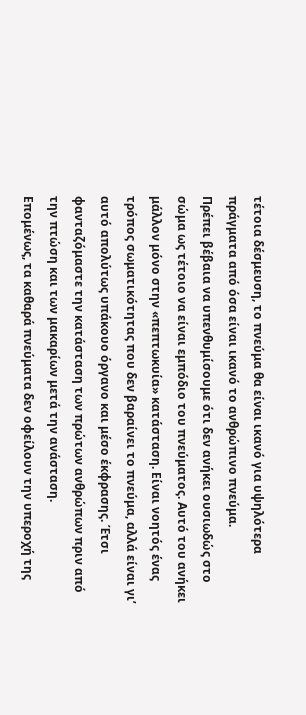τέτοια δέσμευση, το πνεύμα θα είναι ικανό για υψηλότερα πράγματα από όσα είναι ικανό το ανθρώπινο πνεύμα.
Πρέπει βέβαια να υπενθυμίσουμε ότι δεν ανήκει ουσιωδώς στο σώμα ως τέτοιο να είναι εμπόδιο του πνεύματος. Αυτό του ανήκει μάλλον μόνο στην «πεπτωκυία» κατάσταση. Είναι νοητός ένας τρόπος σωματικότητας που δεν βαραίνει το πνεύμα, αλλά είναι γι’ αυτό απολύτως υπάκουο όργανο και μέσο έκφρασης. Έτσι φανταζόμαστε την κατάσταση των πρώτων ανθρώπων πριν από την πτώση και των μακαρίων μετά την ανάσταση.
Επομένως, τα καθαρά πνεύματα δεν οφείλουν την υπεροχή της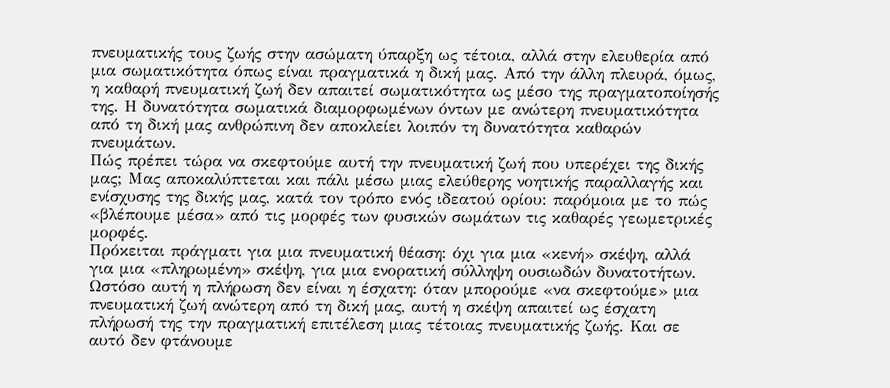πνευματικής τους ζωής στην ασώματη ύπαρξη ως τέτοια, αλλά στην ελευθερία από μια σωματικότητα όπως είναι πραγματικά η δική μας. Από την άλλη πλευρά, όμως, η καθαρή πνευματική ζωή δεν απαιτεί σωματικότητα ως μέσο της πραγματοποίησής της. Η δυνατότητα σωματικά διαμορφωμένων όντων με ανώτερη πνευματικότητα από τη δική μας ανθρώπινη δεν αποκλείει λοιπόν τη δυνατότητα καθαρών πνευμάτων.
Πώς πρέπει τώρα να σκεφτούμε αυτή την πνευματική ζωή που υπερέχει της δικής μας; Μας αποκαλύπτεται και πάλι μέσω μιας ελεύθερης νοητικής παραλλαγής και ενίσχυσης της δικής μας, κατά τον τρόπο ενός ιδεατού ορίου: παρόμοια με το πώς «βλέπουμε μέσα» από τις μορφές των φυσικών σωμάτων τις καθαρές γεωμετρικές μορφές.
Πρόκειται πράγματι για μια πνευματική θέαση: όχι για μια «κενή» σκέψη, αλλά για μια «πληρωμένη» σκέψη, για μια ενορατική σύλληψη ουσιωδών δυνατοτήτων. Ωστόσο αυτή η πλήρωση δεν είναι η έσχατη: όταν μπορούμε «να σκεφτούμε» μια πνευματική ζωή ανώτερη από τη δική μας, αυτή η σκέψη απαιτεί ως έσχατη πλήρωσή της την πραγματική επιτέλεση μιας τέτοιας πνευματικής ζωής. Και σε αυτό δεν φτάνουμε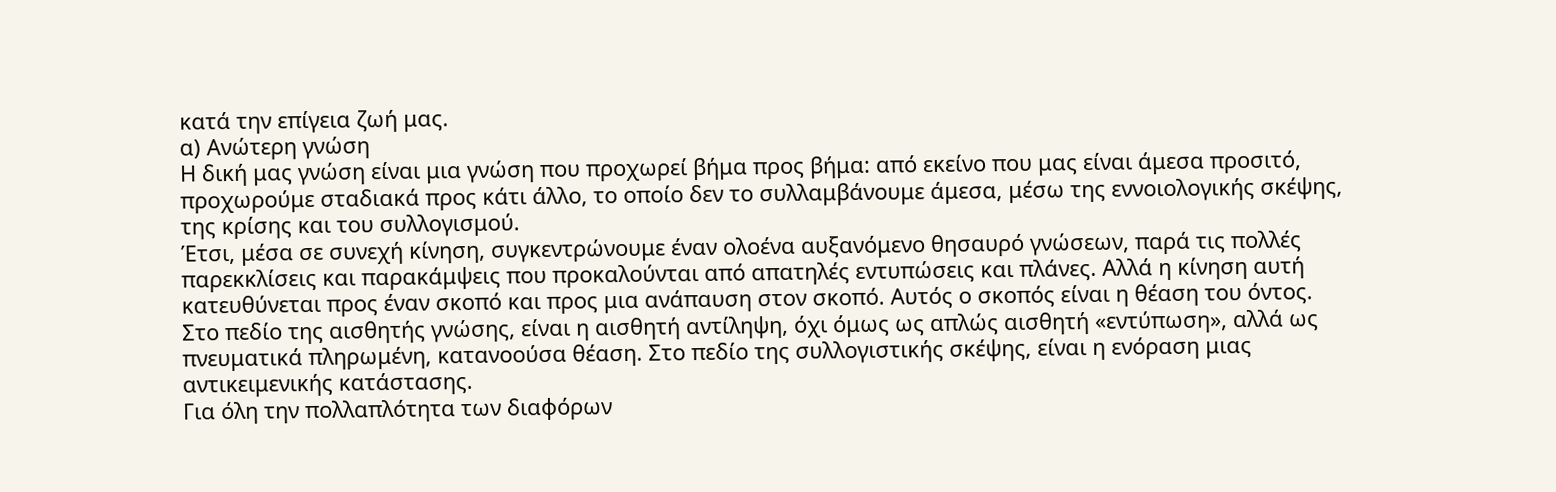κατά την επίγεια ζωή μας.
α) Ανώτερη γνώση
Η δική μας γνώση είναι μια γνώση που προχωρεί βήμα προς βήμα: από εκείνο που μας είναι άμεσα προσιτό, προχωρούμε σταδιακά προς κάτι άλλο, το οποίο δεν το συλλαμβάνουμε άμεσα, μέσω της εννοιολογικής σκέψης, της κρίσης και του συλλογισμού.
Έτσι, μέσα σε συνεχή κίνηση, συγκεντρώνουμε έναν ολοένα αυξανόμενο θησαυρό γνώσεων, παρά τις πολλές παρεκκλίσεις και παρακάμψεις που προκαλούνται από απατηλές εντυπώσεις και πλάνες. Αλλά η κίνηση αυτή κατευθύνεται προς έναν σκοπό και προς μια ανάπαυση στον σκοπό. Αυτός ο σκοπός είναι η θέαση του όντος.
Στο πεδίο της αισθητής γνώσης, είναι η αισθητή αντίληψη, όχι όμως ως απλώς αισθητή «εντύπωση», αλλά ως πνευματικά πληρωμένη, κατανοούσα θέαση. Στο πεδίο της συλλογιστικής σκέψης, είναι η ενόραση μιας αντικειμενικής κατάστασης.
Για όλη την πολλαπλότητα των διαφόρων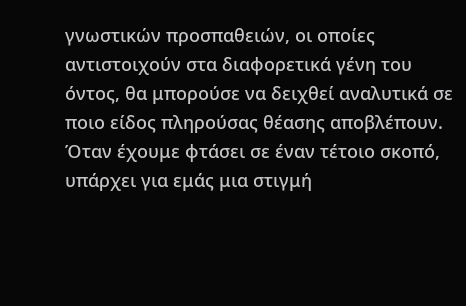γνωστικών προσπαθειών, οι οποίες αντιστοιχούν στα διαφορετικά γένη του όντος, θα μπορούσε να δειχθεί αναλυτικά σε ποιο είδος πληρούσας θέασης αποβλέπουν.
Όταν έχουμε φτάσει σε έναν τέτοιο σκοπό, υπάρχει για εμάς μια στιγμή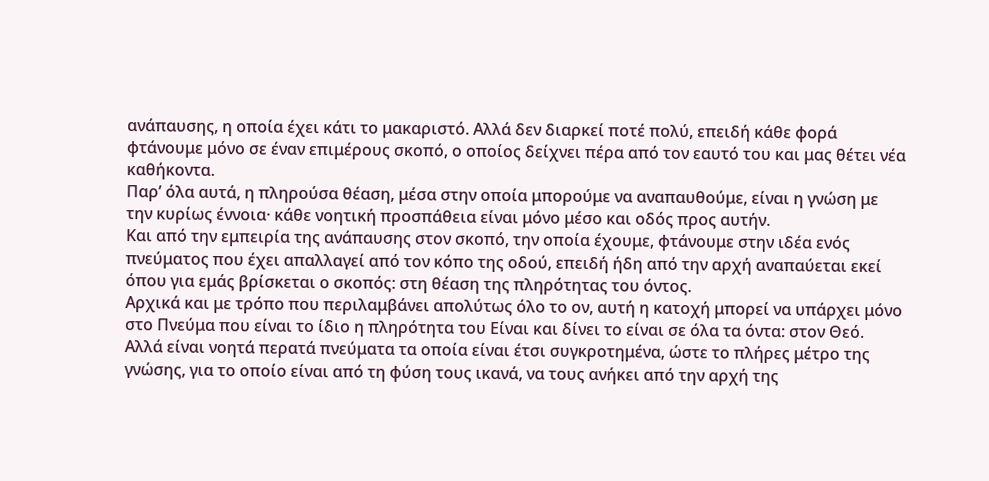ανάπαυσης, η οποία έχει κάτι το μακαριστό. Αλλά δεν διαρκεί ποτέ πολύ, επειδή κάθε φορά φτάνουμε μόνο σε έναν επιμέρους σκοπό, ο οποίος δείχνει πέρα από τον εαυτό του και μας θέτει νέα καθήκοντα.
Παρ’ όλα αυτά, η πληρούσα θέαση, μέσα στην οποία μπορούμε να αναπαυθούμε, είναι η γνώση με την κυρίως έννοια· κάθε νοητική προσπάθεια είναι μόνο μέσο και οδός προς αυτήν.
Και από την εμπειρία της ανάπαυσης στον σκοπό, την οποία έχουμε, φτάνουμε στην ιδέα ενός πνεύματος που έχει απαλλαγεί από τον κόπο της οδού, επειδή ήδη από την αρχή αναπαύεται εκεί όπου για εμάς βρίσκεται ο σκοπός: στη θέαση της πληρότητας του όντος.
Αρχικά και με τρόπο που περιλαμβάνει απολύτως όλο το ον, αυτή η κατοχή μπορεί να υπάρχει μόνο στο Πνεύμα που είναι το ίδιο η πληρότητα του Είναι και δίνει το είναι σε όλα τα όντα: στον Θεό.
Αλλά είναι νοητά περατά πνεύματα τα οποία είναι έτσι συγκροτημένα, ώστε το πλήρες μέτρο της γνώσης, για το οποίο είναι από τη φύση τους ικανά, να τους ανήκει από την αρχή της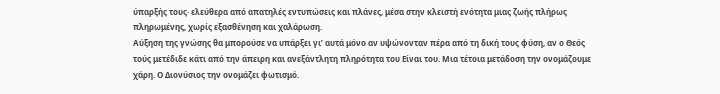ύπαρξής τους· ελεύθερα από απατηλές εντυπώσεις και πλάνες, μέσα στην κλειστή ενότητα μιας ζωής πλήρως πληρωμένης, χωρίς εξασθένηση και χαλάρωση.
Αύξηση της γνώσης θα μπορούσε να υπάρξει γι’ αυτά μόνο αν υψώνονταν πέρα από τη δική τους φύση, αν ο Θεός τούς μετέδιδε κάτι από την άπειρη και ανεξάντλητη πληρότητα του Είναι του. Μια τέτοια μετάδοση την ονομάζουμε χάρη. Ο Διονύσιος την ονομάζει φωτισμό.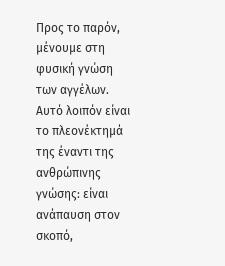Προς το παρόν, μένουμε στη φυσική γνώση των αγγέλων. Αυτό λοιπόν είναι το πλεονέκτημά της έναντι της ανθρώπινης γνώσης: είναι ανάπαυση στον σκοπό,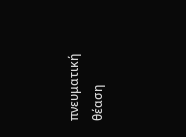πνευματική θέαση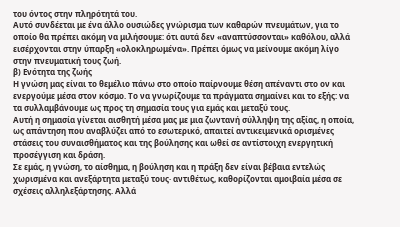του όντος στην πληρότητά του.
Αυτό συνδέεται με ένα άλλο ουσιώδες γνώρισμα των καθαρών πνευμάτων, για το οποίο θα πρέπει ακόμη να μιλήσουμε: ότι αυτά δεν «αναπτύσσονται» καθόλου, αλλά εισέρχονται στην ύπαρξη «ολοκληρωμένα». Πρέπει όμως να μείνουμε ακόμη λίγο στην πνευματική τους ζωή.
β) Ενότητα της ζωής
Η γνώση μας είναι το θεμέλιο πάνω στο οποίο παίρνουμε θέση απέναντι στο ον και ενεργούμε μέσα στον κόσμο. Το να γνωρίζουμε τα πράγματα σημαίνει και το εξής: να τα συλλαμβάνουμε ως προς τη σημασία τους για εμάς και μεταξύ τους.
Αυτή η σημασία γίνεται αισθητή μέσα μας με μια ζωντανή σύλληψη της αξίας, η οποία, ως απάντηση που αναβλύζει από το εσωτερικό, απαιτεί αντικειμενικά ορισμένες στάσεις του συναισθήματος και της βούλησης και ωθεί σε αντίστοιχη ενεργητική προσέγγιση και δράση.
Σε εμάς, η γνώση, το αίσθημα, η βούληση και η πράξη δεν είναι βέβαια εντελώς χωρισμένα και ανεξάρτητα μεταξύ τους· αντιθέτως, καθορίζονται αμοιβαία μέσα σε σχέσεις αλληλεξάρτησης. Αλλά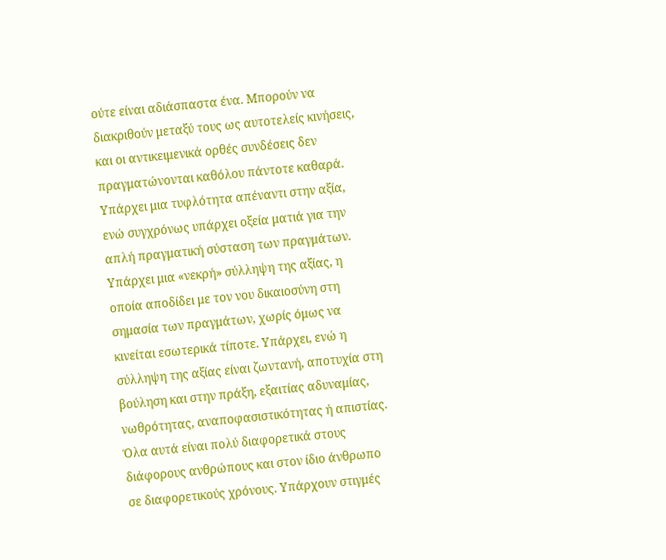ούτε είναι αδιάσπαστα ένα. Μπορούν να διακριθούν μεταξύ τους ως αυτοτελείς κινήσεις, και οι αντικειμενικά ορθές συνδέσεις δεν πραγματώνονται καθόλου πάντοτε καθαρά.
Υπάρχει μια τυφλότητα απέναντι στην αξία, ενώ συγχρόνως υπάρχει οξεία ματιά για την απλή πραγματική σύσταση των πραγμάτων. Υπάρχει μια «νεκρή» σύλληψη της αξίας, η οποία αποδίδει με τον νου δικαιοσύνη στη σημασία των πραγμάτων, χωρίς όμως να κινείται εσωτερικά τίποτε. Υπάρχει, ενώ η σύλληψη της αξίας είναι ζωντανή, αποτυχία στη βούληση και στην πράξη, εξαιτίας αδυναμίας, νωθρότητας, αναποφασιστικότητας ή απιστίας.
Όλα αυτά είναι πολύ διαφορετικά στους διάφορους ανθρώπους και στον ίδιο άνθρωπο σε διαφορετικούς χρόνους. Υπάρχουν στιγμές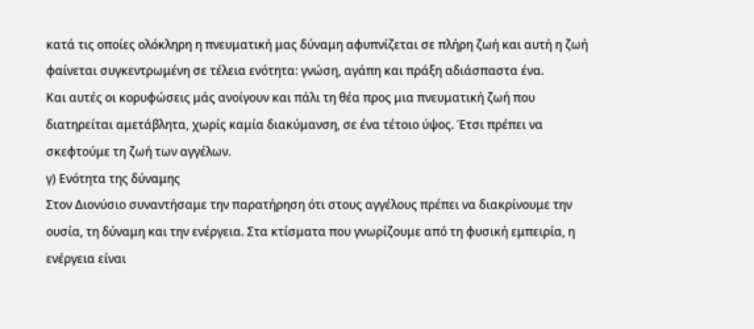κατά τις οποίες ολόκληρη η πνευματική μας δύναμη αφυπνίζεται σε πλήρη ζωή και αυτή η ζωή φαίνεται συγκεντρωμένη σε τέλεια ενότητα: γνώση, αγάπη και πράξη αδιάσπαστα ένα.
Και αυτές οι κορυφώσεις μάς ανοίγουν και πάλι τη θέα προς μια πνευματική ζωή που διατηρείται αμετάβλητα, χωρίς καμία διακύμανση, σε ένα τέτοιο ύψος. Έτσι πρέπει να σκεφτούμε τη ζωή των αγγέλων.
γ) Ενότητα της δύναμης
Στον Διονύσιο συναντήσαμε την παρατήρηση ότι στους αγγέλους πρέπει να διακρίνουμε την ουσία, τη δύναμη και την ενέργεια. Στα κτίσματα που γνωρίζουμε από τη φυσική εμπειρία, η ενέργεια είναι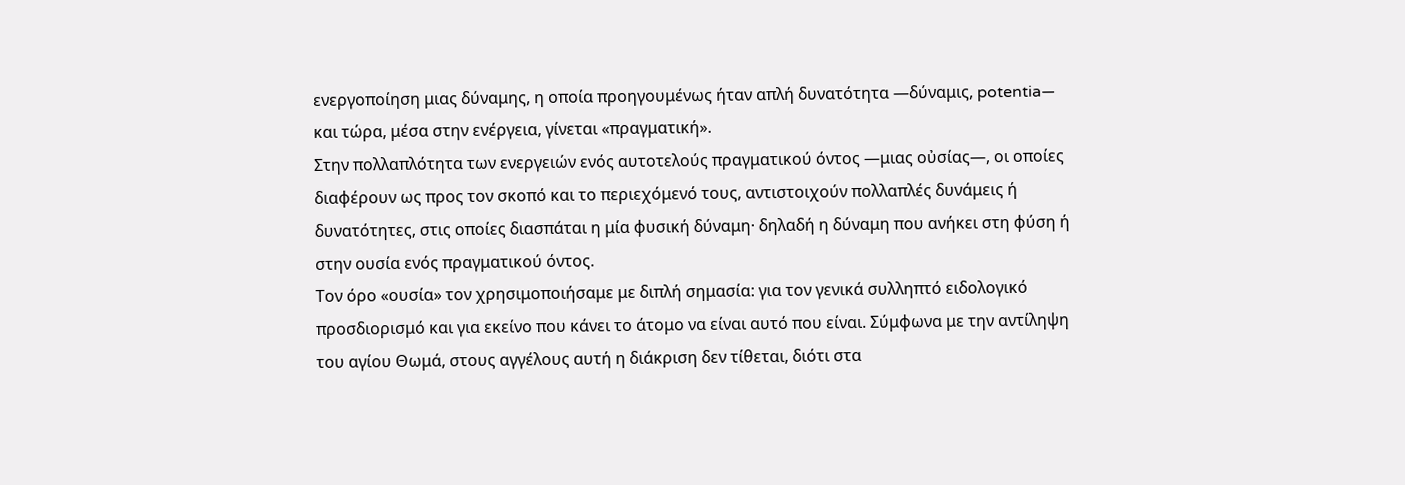ενεργοποίηση μιας δύναμης, η οποία προηγουμένως ήταν απλή δυνατότητα —δύναμις, potentia— και τώρα, μέσα στην ενέργεια, γίνεται «πραγματική».
Στην πολλαπλότητα των ενεργειών ενός αυτοτελούς πραγματικού όντος —μιας οὐσίας—, οι οποίες διαφέρουν ως προς τον σκοπό και το περιεχόμενό τους, αντιστοιχούν πολλαπλές δυνάμεις ή δυνατότητες, στις οποίες διασπάται η μία φυσική δύναμη· δηλαδή η δύναμη που ανήκει στη φύση ή στην ουσία ενός πραγματικού όντος.
Τον όρο «ουσία» τον χρησιμοποιήσαμε με διπλή σημασία: για τον γενικά συλληπτό ειδολογικό προσδιορισμό και για εκείνο που κάνει το άτομο να είναι αυτό που είναι. Σύμφωνα με την αντίληψη του αγίου Θωμά, στους αγγέλους αυτή η διάκριση δεν τίθεται, διότι στα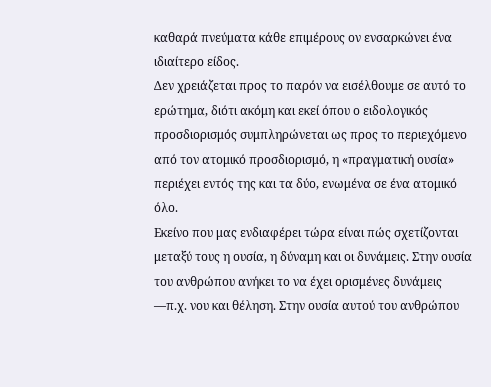καθαρά πνεύματα κάθε επιμέρους ον ενσαρκώνει ένα ιδιαίτερο είδος.
Δεν χρειάζεται προς το παρόν να εισέλθουμε σε αυτό το ερώτημα, διότι ακόμη και εκεί όπου ο ειδολογικός προσδιορισμός συμπληρώνεται ως προς το περιεχόμενο από τον ατομικό προσδιορισμό, η «πραγματική ουσία» περιέχει εντός της και τα δύο, ενωμένα σε ένα ατομικό όλο.
Εκείνο που μας ενδιαφέρει τώρα είναι πώς σχετίζονται μεταξύ τους η ουσία, η δύναμη και οι δυνάμεις. Στην ουσία του ανθρώπου ανήκει το να έχει ορισμένες δυνάμεις —π.χ. νου και θέληση. Στην ουσία αυτού του ανθρώπου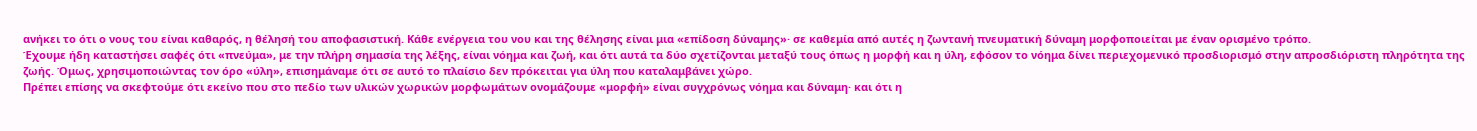ανήκει το ότι ο νους του είναι καθαρός, η θέλησή του αποφασιστική. Κάθε ενέργεια του νου και της θέλησης είναι μια «επίδοση δύναμης»· σε καθεμία από αυτές η ζωντανή πνευματική δύναμη μορφοποιείται με έναν ορισμένο τρόπο.
Έχουμε ήδη καταστήσει σαφές ότι «πνεύμα», με την πλήρη σημασία της λέξης, είναι νόημα και ζωή, και ότι αυτά τα δύο σχετίζονται μεταξύ τους όπως η μορφή και η ύλη, εφόσον το νόημα δίνει περιεχομενικό προσδιορισμό στην απροσδιόριστη πληρότητα της ζωής. Όμως, χρησιμοποιώντας τον όρο «ύλη», επισημάναμε ότι σε αυτό το πλαίσιο δεν πρόκειται για ύλη που καταλαμβάνει χώρο.
Πρέπει επίσης να σκεφτούμε ότι εκείνο που στο πεδίο των υλικών χωρικών μορφωμάτων ονομάζουμε «μορφή» είναι συγχρόνως νόημα και δύναμη· και ότι η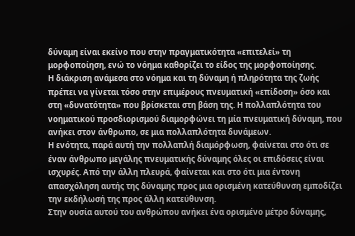δύναμη είναι εκείνο που στην πραγματικότητα «επιτελεί» τη μορφοποίηση, ενώ το νόημα καθορίζει το είδος της μορφοποίησης.
Η διάκριση ανάμεσα στο νόημα και τη δύναμη ή πληρότητα της ζωής πρέπει να γίνεται τόσο στην επιμέρους πνευματική «επίδοση» όσο και στη «δυνατότητα» που βρίσκεται στη βάση της. Η πολλαπλότητα του νοηματικού προσδιορισμού διαμορφώνει τη μία πνευματική δύναμη, που ανήκει στον άνθρωπο, σε μια πολλαπλότητα δυνάμεων.
Η ενότητα, παρά αυτή την πολλαπλή διαμόρφωση, φαίνεται στο ότι σε έναν άνθρωπο μεγάλης πνευματικής δύναμης όλες οι επιδόσεις είναι ισχυρές. Από την άλλη πλευρά, φαίνεται και στο ότι μια έντονη απασχόληση αυτής της δύναμης προς μια ορισμένη κατεύθυνση εμποδίζει την εκδήλωσή της προς άλλη κατεύθυνση.
Στην ουσία αυτού του ανθρώπου ανήκει ένα ορισμένο μέτρο δύναμης,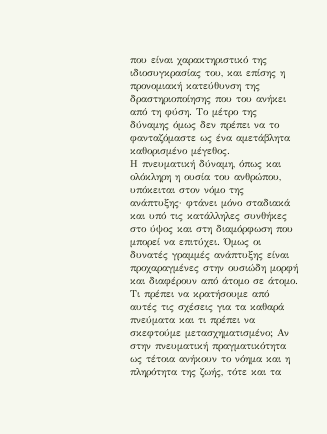που είναι χαρακτηριστικό της ιδιοσυγκρασίας του, και επίσης η προνομιακή κατεύθυνση της δραστηριοποίησης που του ανήκει από τη φύση. Το μέτρο της δύναμης όμως δεν πρέπει να το φανταζόμαστε ως ένα αμετάβλητα καθορισμένο μέγεθος.
Η πνευματική δύναμη, όπως και ολόκληρη η ουσία του ανθρώπου, υπόκειται στον νόμο της ανάπτυξης· φτάνει μόνο σταδιακά και υπό τις κατάλληλες συνθήκες στο ύψος και στη διαμόρφωση που μπορεί να επιτύχει. Όμως οι δυνατές γραμμές ανάπτυξης είναι προχαραγμένες στην ουσιώδη μορφή και διαφέρουν από άτομο σε άτομο.
Τι πρέπει να κρατήσουμε από αυτές τις σχέσεις για τα καθαρά πνεύματα και τι πρέπει να σκεφτούμε μετασχηματισμένο; Αν στην πνευματική πραγματικότητα ως τέτοια ανήκουν το νόημα και η πληρότητα της ζωής, τότε και τα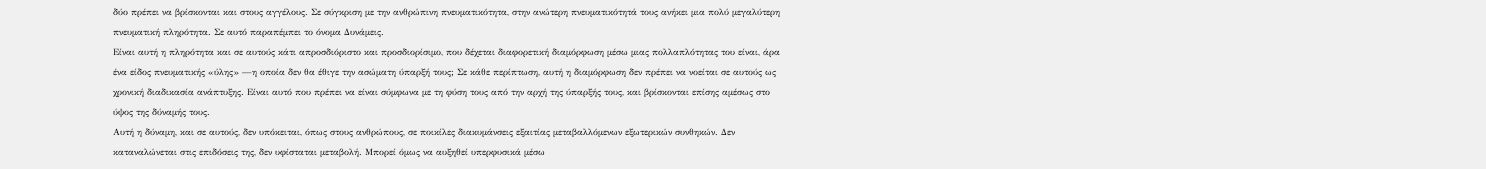δύο πρέπει να βρίσκονται και στους αγγέλους. Σε σύγκριση με την ανθρώπινη πνευματικότητα, στην ανώτερη πνευματικότητά τους ανήκει μια πολύ μεγαλύτερη πνευματική πληρότητα. Σε αυτό παραπέμπει το όνομα Δυνάμεις.
Είναι αυτή η πληρότητα και σε αυτούς κάτι απροσδιόριστο και προσδιορίσιμο, που δέχεται διαφορετική διαμόρφωση μέσω μιας πολλαπλότητας του είναι, άρα ένα είδος πνευματικής «ύλης» —η οποία δεν θα έθιγε την ασώματη ύπαρξή τους; Σε κάθε περίπτωση, αυτή η διαμόρφωση δεν πρέπει να νοείται σε αυτούς ως χρονική διαδικασία ανάπτυξης. Είναι αυτό που πρέπει να είναι σύμφωνα με τη φύση τους από την αρχή της ύπαρξής τους, και βρίσκονται επίσης αμέσως στο ύψος της δύναμής τους.
Αυτή η δύναμη, και σε αυτούς, δεν υπόκειται, όπως στους ανθρώπους, σε ποικίλες διακυμάνσεις εξαιτίας μεταβαλλόμενων εξωτερικών συνθηκών. Δεν καταναλώνεται στις επιδόσεις της, δεν υφίσταται μεταβολή. Μπορεί όμως να αυξηθεί υπερφυσικά μέσω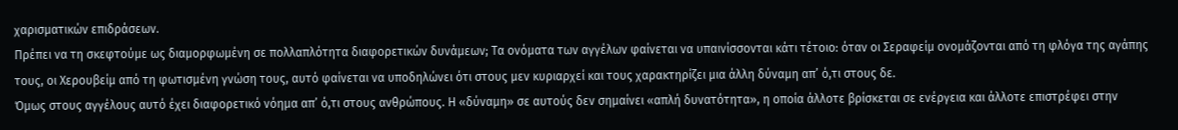χαρισματικών επιδράσεων.
Πρέπει να τη σκεφτούμε ως διαμορφωμένη σε πολλαπλότητα διαφορετικών δυνάμεων; Τα ονόματα των αγγέλων φαίνεται να υπαινίσσονται κάτι τέτοιο: όταν οι Σεραφείμ ονομάζονται από τη φλόγα της αγάπης τους, οι Χερουβείμ από τη φωτισμένη γνώση τους, αυτό φαίνεται να υποδηλώνει ότι στους μεν κυριαρχεί και τους χαρακτηρίζει μια άλλη δύναμη απ’ ό,τι στους δε.
Όμως στους αγγέλους αυτό έχει διαφορετικό νόημα απ’ ό,τι στους ανθρώπους. Η «δύναμη» σε αυτούς δεν σημαίνει «απλή δυνατότητα», η οποία άλλοτε βρίσκεται σε ενέργεια και άλλοτε επιστρέφει στην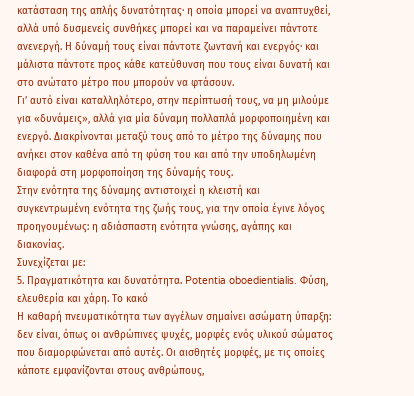κατάσταση της απλής δυνατότητας· η οποία μπορεί να αναπτυχθεί, αλλά υπό δυσμενείς συνθήκες μπορεί και να παραμείνει πάντοτε ανενεργή. Η δύναμή τους είναι πάντοτε ζωντανή και ενεργός· και μάλιστα πάντοτε προς κάθε κατεύθυνση που τους είναι δυνατή και στο ανώτατο μέτρο που μπορούν να φτάσουν.
Γι’ αυτό είναι καταλληλότερο, στην περίπτωσή τους, να μη μιλούμε για «δυνάμεις», αλλά για μία δύναμη πολλαπλά μορφοποιημένη και ενεργό. Διακρίνονται μεταξύ τους από το μέτρο της δύναμης που ανήκει στον καθένα από τη φύση του και από την υποδηλωμένη διαφορά στη μορφοποίηση της δύναμής τους.
Στην ενότητα της δύναμης αντιστοιχεί η κλειστή και συγκεντρωμένη ενότητα της ζωής τους, για την οποία έγινε λόγος προηγουμένως: η αδιάσπαστη ενότητα γνώσης, αγάπης και διακονίας.
Συνεχίζεται με:
5. Πραγματικότητα και δυνατότητα. Potentia oboedientialis. Φύση, ελευθερία και χάρη. Το κακό
Η καθαρή πνευματικότητα των αγγέλων σημαίνει ασώματη ύπαρξη: δεν είναι, όπως οι ανθρώπινες ψυχές, μορφές ενός υλικού σώματος που διαμορφώνεται από αυτές. Οι αισθητές μορφές, με τις οποίες κάποτε εμφανίζονται στους ανθρώπους,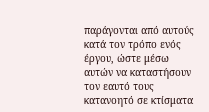παράγονται από αυτούς κατά τον τρόπο ενός έργου, ώστε μέσω αυτών να καταστήσουν τον εαυτό τους κατανοητό σε κτίσματα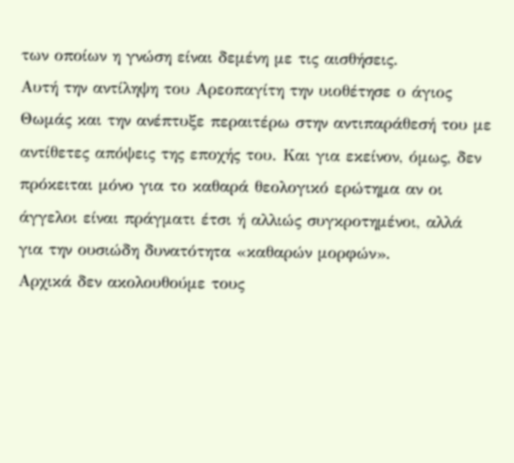των οποίων η γνώση είναι δεμένη με τις αισθήσεις.
Αυτή την αντίληψη του Αρεοπαγίτη την υιοθέτησε ο άγιος Θωμάς και την ανέπτυξε περαιτέρω στην αντιπαράθεσή του με αντίθετες απόψεις της εποχής του. Και για εκείνον, όμως, δεν πρόκειται μόνο για το καθαρά θεολογικό ερώτημα αν οι άγγελοι είναι πράγματι έτσι ή αλλιώς συγκροτημένοι, αλλά για την ουσιώδη δυνατότητα «καθαρών μορφών».
Αρχικά δεν ακολουθούμε τους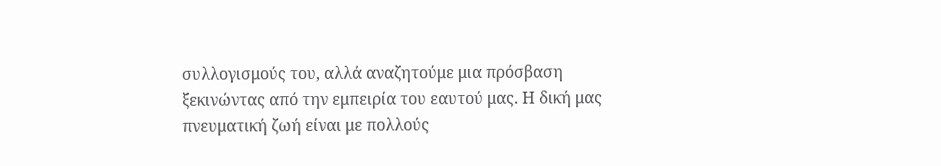συλλογισμούς του, αλλά αναζητούμε μια πρόσβαση ξεκινώντας από την εμπειρία του εαυτού μας. Η δική μας πνευματική ζωή είναι με πολλούς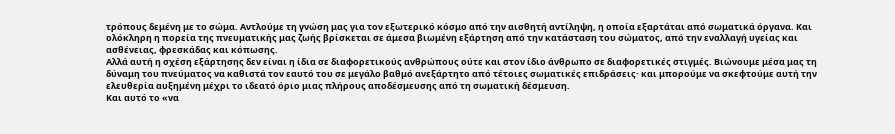τρόπους δεμένη με το σώμα. Αντλούμε τη γνώση μας για τον εξωτερικό κόσμο από την αισθητή αντίληψη, η οποία εξαρτάται από σωματικά όργανα. Και ολόκληρη η πορεία της πνευματικής μας ζωής βρίσκεται σε άμεσα βιωμένη εξάρτηση από την κατάσταση του σώματος, από την εναλλαγή υγείας και ασθένειας, φρεσκάδας και κόπωσης.
Αλλά αυτή η σχέση εξάρτησης δεν είναι η ίδια σε διαφορετικούς ανθρώπους ούτε και στον ίδιο άνθρωπο σε διαφορετικές στιγμές. Βιώνουμε μέσα μας τη δύναμη του πνεύματος να καθιστά τον εαυτό του σε μεγάλο βαθμό ανεξάρτητο από τέτοιες σωματικές επιδράσεις· και μπορούμε να σκεφτούμε αυτή την ελευθερία αυξημένη μέχρι το ιδεατό όριο μιας πλήρους αποδέσμευσης από τη σωματική δέσμευση.
Και αυτό το «να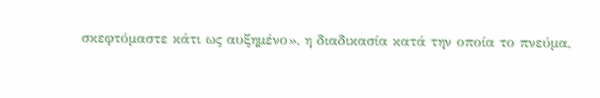σκεφτόμαστε κάτι ως αυξημένο», η διαδικασία κατά την οποία το πνεύμα,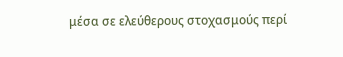μέσα σε ελεύθερους στοχασμούς περί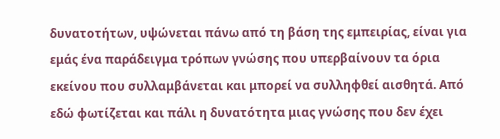δυνατοτήτων, υψώνεται πάνω από τη βάση της εμπειρίας, είναι για εμάς ένα παράδειγμα τρόπων γνώσης που υπερβαίνουν τα όρια εκείνου που συλλαμβάνεται και μπορεί να συλληφθεί αισθητά. Από εδώ φωτίζεται και πάλι η δυνατότητα μιας γνώσης που δεν έχει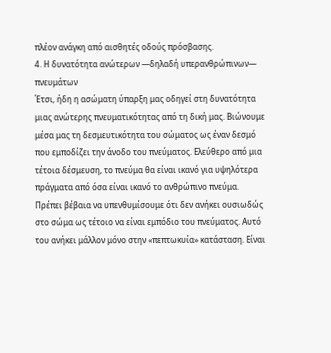πλέον ανάγκη από αισθητές οδούς πρόσβασης.
4. Η δυνατότητα ανώτερων —δηλαδή υπερανθρώπινων— πνευμάτων
Έτσι, ήδη η ασώματη ύπαρξη μας οδηγεί στη δυνατότητα μιας ανώτερης πνευματικότητας από τη δική μας. Βιώνουμε μέσα μας τη δεσμευτικότητα του σώματος ως έναν δεσμό που εμποδίζει την άνοδο του πνεύματος. Ελεύθερο από μια τέτοια δέσμευση, το πνεύμα θα είναι ικανό για υψηλότερα πράγματα από όσα είναι ικανό το ανθρώπινο πνεύμα.
Πρέπει βέβαια να υπενθυμίσουμε ότι δεν ανήκει ουσιωδώς στο σώμα ως τέτοιο να είναι εμπόδιο του πνεύματος. Αυτό του ανήκει μάλλον μόνο στην «πεπτωκυία» κατάσταση. Είναι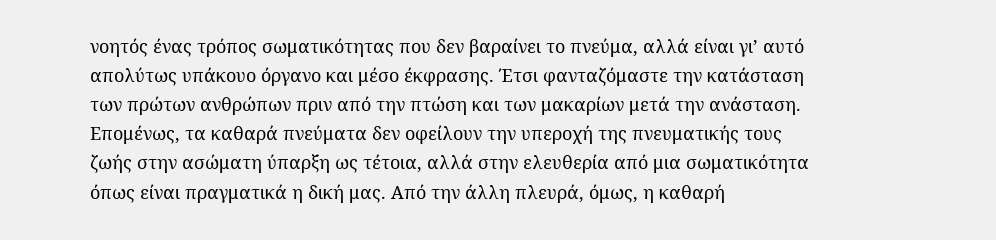νοητός ένας τρόπος σωματικότητας που δεν βαραίνει το πνεύμα, αλλά είναι γι’ αυτό απολύτως υπάκουο όργανο και μέσο έκφρασης. Έτσι φανταζόμαστε την κατάσταση των πρώτων ανθρώπων πριν από την πτώση και των μακαρίων μετά την ανάσταση.
Επομένως, τα καθαρά πνεύματα δεν οφείλουν την υπεροχή της πνευματικής τους ζωής στην ασώματη ύπαρξη ως τέτοια, αλλά στην ελευθερία από μια σωματικότητα όπως είναι πραγματικά η δική μας. Από την άλλη πλευρά, όμως, η καθαρή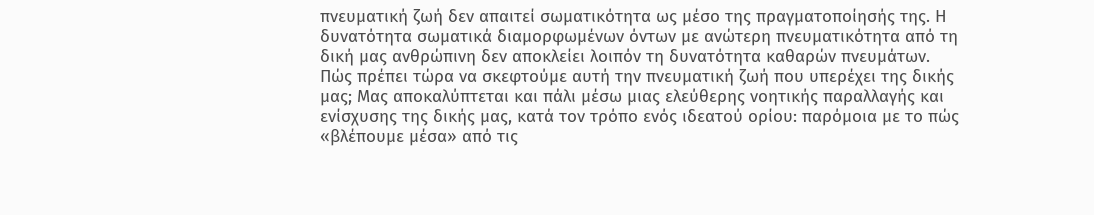πνευματική ζωή δεν απαιτεί σωματικότητα ως μέσο της πραγματοποίησής της. Η δυνατότητα σωματικά διαμορφωμένων όντων με ανώτερη πνευματικότητα από τη δική μας ανθρώπινη δεν αποκλείει λοιπόν τη δυνατότητα καθαρών πνευμάτων.
Πώς πρέπει τώρα να σκεφτούμε αυτή την πνευματική ζωή που υπερέχει της δικής μας; Μας αποκαλύπτεται και πάλι μέσω μιας ελεύθερης νοητικής παραλλαγής και ενίσχυσης της δικής μας, κατά τον τρόπο ενός ιδεατού ορίου: παρόμοια με το πώς «βλέπουμε μέσα» από τις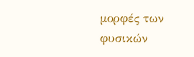μορφές των φυσικών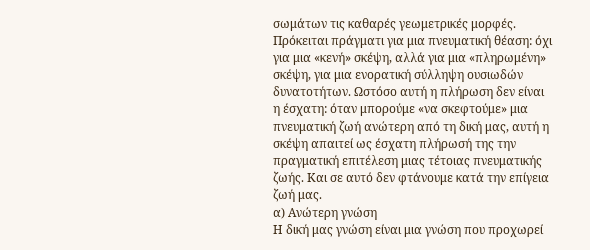σωμάτων τις καθαρές γεωμετρικές μορφές.
Πρόκειται πράγματι για μια πνευματική θέαση: όχι για μια «κενή» σκέψη, αλλά για μια «πληρωμένη» σκέψη, για μια ενορατική σύλληψη ουσιωδών δυνατοτήτων. Ωστόσο αυτή η πλήρωση δεν είναι η έσχατη: όταν μπορούμε «να σκεφτούμε» μια πνευματική ζωή ανώτερη από τη δική μας, αυτή η σκέψη απαιτεί ως έσχατη πλήρωσή της την πραγματική επιτέλεση μιας τέτοιας πνευματικής ζωής. Και σε αυτό δεν φτάνουμε κατά την επίγεια ζωή μας.
α) Ανώτερη γνώση
Η δική μας γνώση είναι μια γνώση που προχωρεί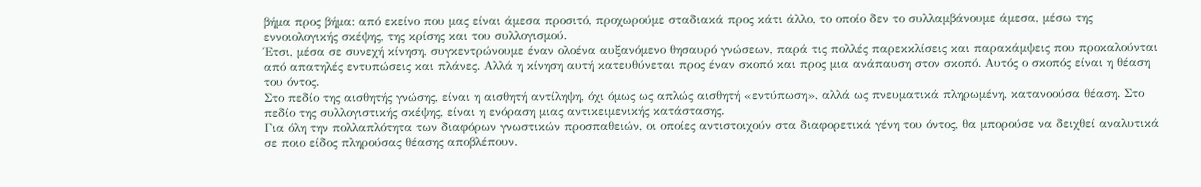βήμα προς βήμα: από εκείνο που μας είναι άμεσα προσιτό, προχωρούμε σταδιακά προς κάτι άλλο, το οποίο δεν το συλλαμβάνουμε άμεσα, μέσω της εννοιολογικής σκέψης, της κρίσης και του συλλογισμού.
Έτσι, μέσα σε συνεχή κίνηση, συγκεντρώνουμε έναν ολοένα αυξανόμενο θησαυρό γνώσεων, παρά τις πολλές παρεκκλίσεις και παρακάμψεις που προκαλούνται από απατηλές εντυπώσεις και πλάνες. Αλλά η κίνηση αυτή κατευθύνεται προς έναν σκοπό και προς μια ανάπαυση στον σκοπό. Αυτός ο σκοπός είναι η θέαση του όντος.
Στο πεδίο της αισθητής γνώσης, είναι η αισθητή αντίληψη, όχι όμως ως απλώς αισθητή «εντύπωση», αλλά ως πνευματικά πληρωμένη, κατανοούσα θέαση. Στο πεδίο της συλλογιστικής σκέψης, είναι η ενόραση μιας αντικειμενικής κατάστασης.
Για όλη την πολλαπλότητα των διαφόρων γνωστικών προσπαθειών, οι οποίες αντιστοιχούν στα διαφορετικά γένη του όντος, θα μπορούσε να δειχθεί αναλυτικά σε ποιο είδος πληρούσας θέασης αποβλέπουν.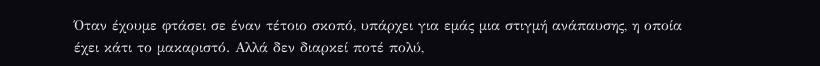Όταν έχουμε φτάσει σε έναν τέτοιο σκοπό, υπάρχει για εμάς μια στιγμή ανάπαυσης, η οποία έχει κάτι το μακαριστό. Αλλά δεν διαρκεί ποτέ πολύ,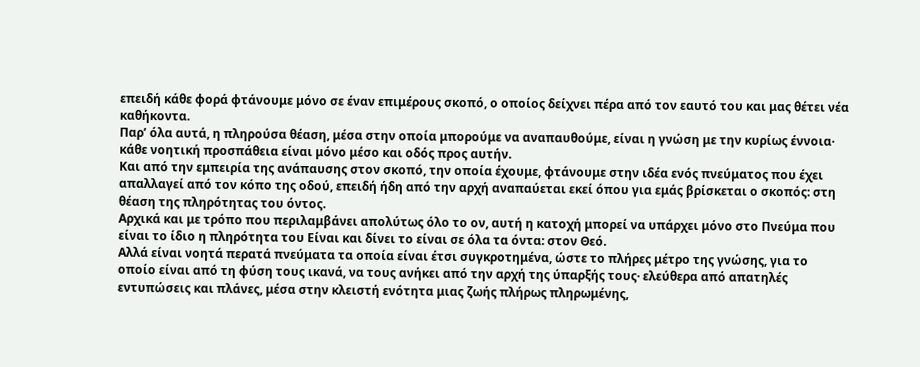επειδή κάθε φορά φτάνουμε μόνο σε έναν επιμέρους σκοπό, ο οποίος δείχνει πέρα από τον εαυτό του και μας θέτει νέα καθήκοντα.
Παρ’ όλα αυτά, η πληρούσα θέαση, μέσα στην οποία μπορούμε να αναπαυθούμε, είναι η γνώση με την κυρίως έννοια· κάθε νοητική προσπάθεια είναι μόνο μέσο και οδός προς αυτήν.
Και από την εμπειρία της ανάπαυσης στον σκοπό, την οποία έχουμε, φτάνουμε στην ιδέα ενός πνεύματος που έχει απαλλαγεί από τον κόπο της οδού, επειδή ήδη από την αρχή αναπαύεται εκεί όπου για εμάς βρίσκεται ο σκοπός: στη θέαση της πληρότητας του όντος.
Αρχικά και με τρόπο που περιλαμβάνει απολύτως όλο το ον, αυτή η κατοχή μπορεί να υπάρχει μόνο στο Πνεύμα που είναι το ίδιο η πληρότητα του Είναι και δίνει το είναι σε όλα τα όντα: στον Θεό.
Αλλά είναι νοητά περατά πνεύματα τα οποία είναι έτσι συγκροτημένα, ώστε το πλήρες μέτρο της γνώσης, για το οποίο είναι από τη φύση τους ικανά, να τους ανήκει από την αρχή της ύπαρξής τους· ελεύθερα από απατηλές εντυπώσεις και πλάνες, μέσα στην κλειστή ενότητα μιας ζωής πλήρως πληρωμένης,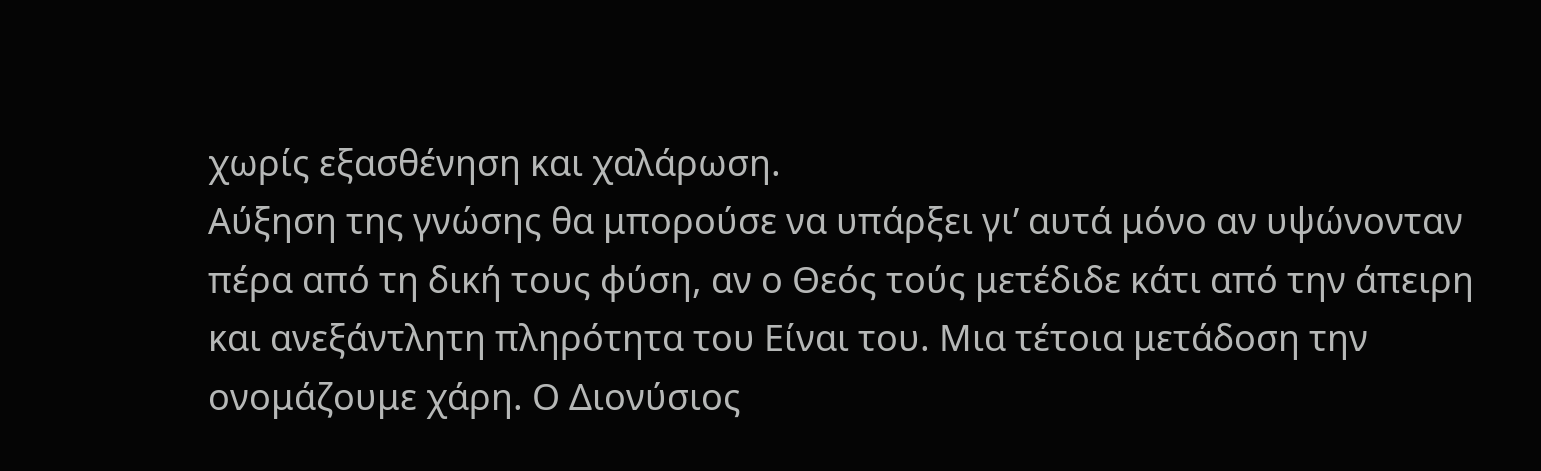χωρίς εξασθένηση και χαλάρωση.
Αύξηση της γνώσης θα μπορούσε να υπάρξει γι’ αυτά μόνο αν υψώνονταν πέρα από τη δική τους φύση, αν ο Θεός τούς μετέδιδε κάτι από την άπειρη και ανεξάντλητη πληρότητα του Είναι του. Μια τέτοια μετάδοση την ονομάζουμε χάρη. Ο Διονύσιος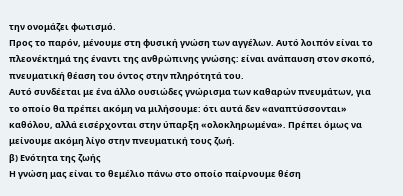την ονομάζει φωτισμό.
Προς το παρόν, μένουμε στη φυσική γνώση των αγγέλων. Αυτό λοιπόν είναι το πλεονέκτημά της έναντι της ανθρώπινης γνώσης: είναι ανάπαυση στον σκοπό, πνευματική θέαση του όντος στην πληρότητά του.
Αυτό συνδέεται με ένα άλλο ουσιώδες γνώρισμα των καθαρών πνευμάτων, για το οποίο θα πρέπει ακόμη να μιλήσουμε: ότι αυτά δεν «αναπτύσσονται» καθόλου, αλλά εισέρχονται στην ύπαρξη «ολοκληρωμένα». Πρέπει όμως να μείνουμε ακόμη λίγο στην πνευματική τους ζωή.
β) Ενότητα της ζωής
Η γνώση μας είναι το θεμέλιο πάνω στο οποίο παίρνουμε θέση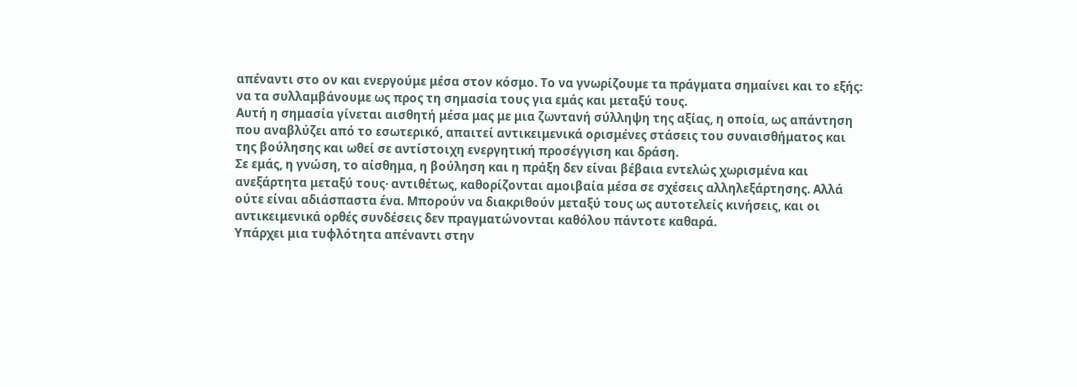απέναντι στο ον και ενεργούμε μέσα στον κόσμο. Το να γνωρίζουμε τα πράγματα σημαίνει και το εξής: να τα συλλαμβάνουμε ως προς τη σημασία τους για εμάς και μεταξύ τους.
Αυτή η σημασία γίνεται αισθητή μέσα μας με μια ζωντανή σύλληψη της αξίας, η οποία, ως απάντηση που αναβλύζει από το εσωτερικό, απαιτεί αντικειμενικά ορισμένες στάσεις του συναισθήματος και της βούλησης και ωθεί σε αντίστοιχη ενεργητική προσέγγιση και δράση.
Σε εμάς, η γνώση, το αίσθημα, η βούληση και η πράξη δεν είναι βέβαια εντελώς χωρισμένα και ανεξάρτητα μεταξύ τους· αντιθέτως, καθορίζονται αμοιβαία μέσα σε σχέσεις αλληλεξάρτησης. Αλλά ούτε είναι αδιάσπαστα ένα. Μπορούν να διακριθούν μεταξύ τους ως αυτοτελείς κινήσεις, και οι αντικειμενικά ορθές συνδέσεις δεν πραγματώνονται καθόλου πάντοτε καθαρά.
Υπάρχει μια τυφλότητα απέναντι στην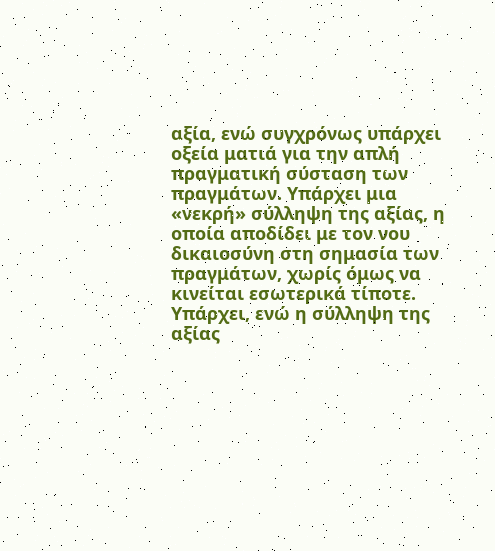αξία, ενώ συγχρόνως υπάρχει οξεία ματιά για την απλή πραγματική σύσταση των πραγμάτων. Υπάρχει μια «νεκρή» σύλληψη της αξίας, η οποία αποδίδει με τον νου δικαιοσύνη στη σημασία των πραγμάτων, χωρίς όμως να κινείται εσωτερικά τίποτε. Υπάρχει, ενώ η σύλληψη της αξίας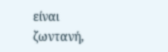είναι ζωντανή,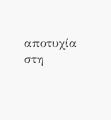αποτυχία στη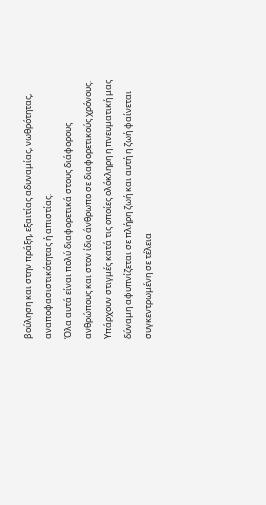βούληση και στην πράξη, εξαιτίας αδυναμίας, νωθρότητας, αναποφασιστικότητας ή απιστίας.
Όλα αυτά είναι πολύ διαφορετικά στους διάφορους ανθρώπους και στον ίδιο άνθρωπο σε διαφορετικούς χρόνους. Υπάρχουν στιγμές κατά τις οποίες ολόκληρη η πνευματική μας δύναμη αφυπνίζεται σε πλήρη ζωή και αυτή η ζωή φαίνεται συγκεντρωμένη σε τέλεια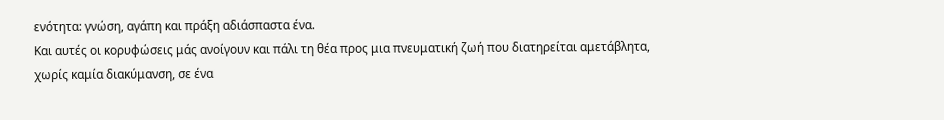ενότητα: γνώση, αγάπη και πράξη αδιάσπαστα ένα.
Και αυτές οι κορυφώσεις μάς ανοίγουν και πάλι τη θέα προς μια πνευματική ζωή που διατηρείται αμετάβλητα, χωρίς καμία διακύμανση, σε ένα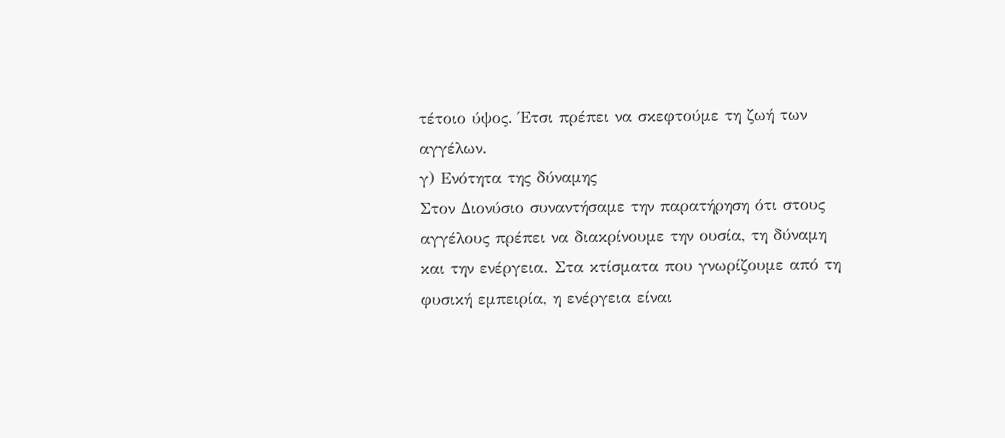τέτοιο ύψος. Έτσι πρέπει να σκεφτούμε τη ζωή των αγγέλων.
γ) Ενότητα της δύναμης
Στον Διονύσιο συναντήσαμε την παρατήρηση ότι στους αγγέλους πρέπει να διακρίνουμε την ουσία, τη δύναμη και την ενέργεια. Στα κτίσματα που γνωρίζουμε από τη φυσική εμπειρία, η ενέργεια είναι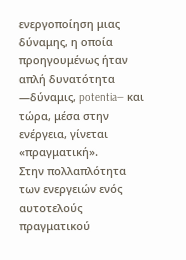ενεργοποίηση μιας δύναμης, η οποία προηγουμένως ήταν απλή δυνατότητα —δύναμις, potentia— και τώρα, μέσα στην ενέργεια, γίνεται «πραγματική».
Στην πολλαπλότητα των ενεργειών ενός αυτοτελούς πραγματικού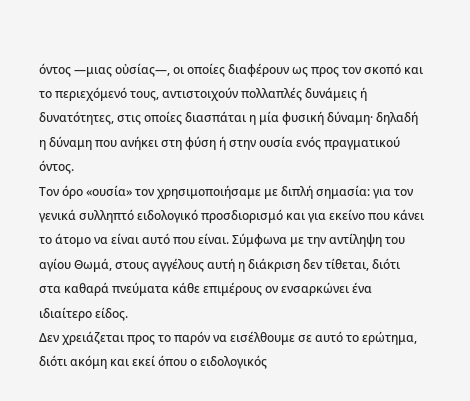όντος —μιας οὐσίας—, οι οποίες διαφέρουν ως προς τον σκοπό και το περιεχόμενό τους, αντιστοιχούν πολλαπλές δυνάμεις ή δυνατότητες, στις οποίες διασπάται η μία φυσική δύναμη· δηλαδή η δύναμη που ανήκει στη φύση ή στην ουσία ενός πραγματικού όντος.
Τον όρο «ουσία» τον χρησιμοποιήσαμε με διπλή σημασία: για τον γενικά συλληπτό ειδολογικό προσδιορισμό και για εκείνο που κάνει το άτομο να είναι αυτό που είναι. Σύμφωνα με την αντίληψη του αγίου Θωμά, στους αγγέλους αυτή η διάκριση δεν τίθεται, διότι στα καθαρά πνεύματα κάθε επιμέρους ον ενσαρκώνει ένα ιδιαίτερο είδος.
Δεν χρειάζεται προς το παρόν να εισέλθουμε σε αυτό το ερώτημα, διότι ακόμη και εκεί όπου ο ειδολογικός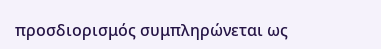προσδιορισμός συμπληρώνεται ως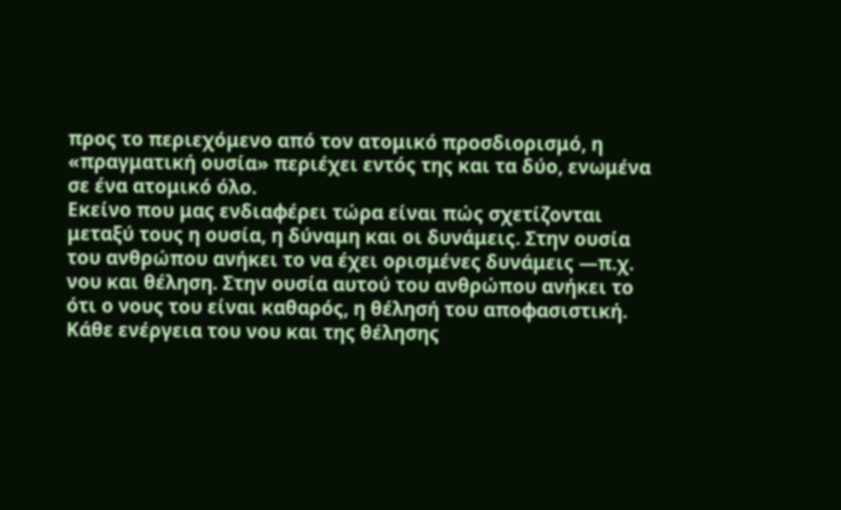προς το περιεχόμενο από τον ατομικό προσδιορισμό, η «πραγματική ουσία» περιέχει εντός της και τα δύο, ενωμένα σε ένα ατομικό όλο.
Εκείνο που μας ενδιαφέρει τώρα είναι πώς σχετίζονται μεταξύ τους η ουσία, η δύναμη και οι δυνάμεις. Στην ουσία του ανθρώπου ανήκει το να έχει ορισμένες δυνάμεις —π.χ. νου και θέληση. Στην ουσία αυτού του ανθρώπου ανήκει το ότι ο νους του είναι καθαρός, η θέλησή του αποφασιστική. Κάθε ενέργεια του νου και της θέλησης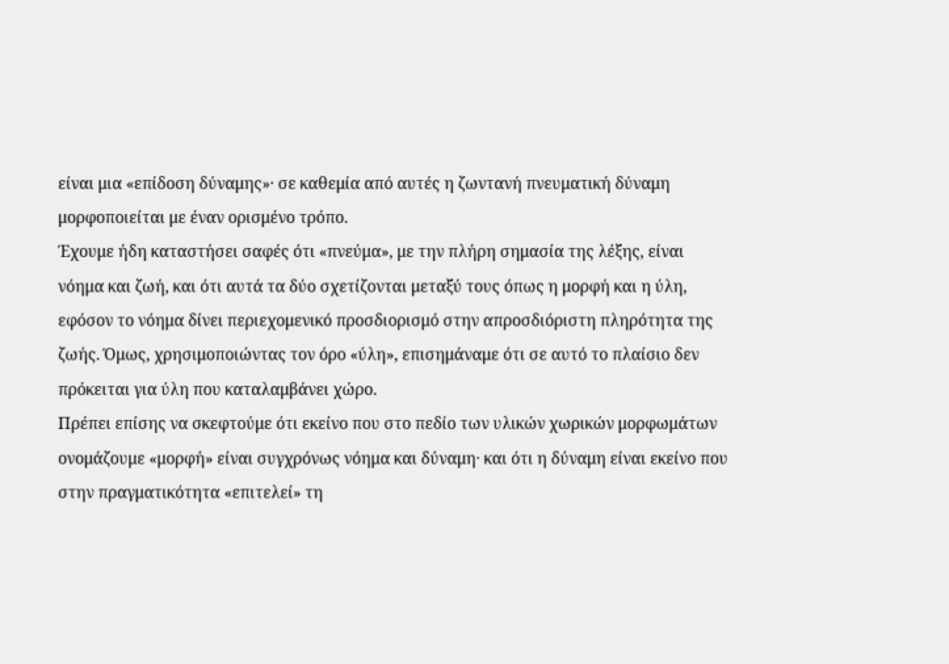είναι μια «επίδοση δύναμης»· σε καθεμία από αυτές η ζωντανή πνευματική δύναμη μορφοποιείται με έναν ορισμένο τρόπο.
Έχουμε ήδη καταστήσει σαφές ότι «πνεύμα», με την πλήρη σημασία της λέξης, είναι νόημα και ζωή, και ότι αυτά τα δύο σχετίζονται μεταξύ τους όπως η μορφή και η ύλη, εφόσον το νόημα δίνει περιεχομενικό προσδιορισμό στην απροσδιόριστη πληρότητα της ζωής. Όμως, χρησιμοποιώντας τον όρο «ύλη», επισημάναμε ότι σε αυτό το πλαίσιο δεν πρόκειται για ύλη που καταλαμβάνει χώρο.
Πρέπει επίσης να σκεφτούμε ότι εκείνο που στο πεδίο των υλικών χωρικών μορφωμάτων ονομάζουμε «μορφή» είναι συγχρόνως νόημα και δύναμη· και ότι η δύναμη είναι εκείνο που στην πραγματικότητα «επιτελεί» τη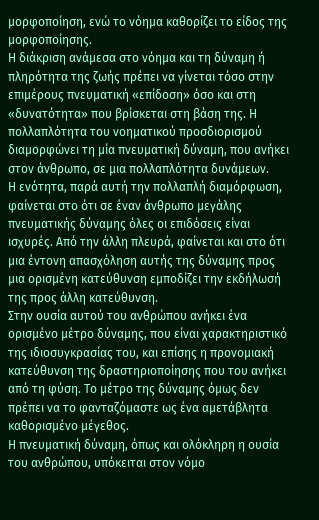μορφοποίηση, ενώ το νόημα καθορίζει το είδος της μορφοποίησης.
Η διάκριση ανάμεσα στο νόημα και τη δύναμη ή πληρότητα της ζωής πρέπει να γίνεται τόσο στην επιμέρους πνευματική «επίδοση» όσο και στη «δυνατότητα» που βρίσκεται στη βάση της. Η πολλαπλότητα του νοηματικού προσδιορισμού διαμορφώνει τη μία πνευματική δύναμη, που ανήκει στον άνθρωπο, σε μια πολλαπλότητα δυνάμεων.
Η ενότητα, παρά αυτή την πολλαπλή διαμόρφωση, φαίνεται στο ότι σε έναν άνθρωπο μεγάλης πνευματικής δύναμης όλες οι επιδόσεις είναι ισχυρές. Από την άλλη πλευρά, φαίνεται και στο ότι μια έντονη απασχόληση αυτής της δύναμης προς μια ορισμένη κατεύθυνση εμποδίζει την εκδήλωσή της προς άλλη κατεύθυνση.
Στην ουσία αυτού του ανθρώπου ανήκει ένα ορισμένο μέτρο δύναμης, που είναι χαρακτηριστικό της ιδιοσυγκρασίας του, και επίσης η προνομιακή κατεύθυνση της δραστηριοποίησης που του ανήκει από τη φύση. Το μέτρο της δύναμης όμως δεν πρέπει να το φανταζόμαστε ως ένα αμετάβλητα καθορισμένο μέγεθος.
Η πνευματική δύναμη, όπως και ολόκληρη η ουσία του ανθρώπου, υπόκειται στον νόμο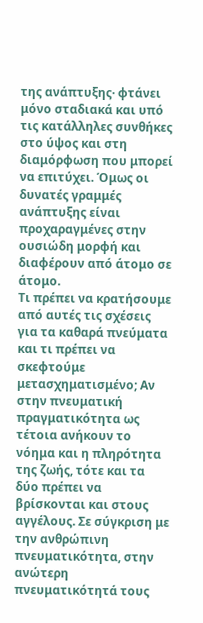της ανάπτυξης· φτάνει μόνο σταδιακά και υπό τις κατάλληλες συνθήκες στο ύψος και στη διαμόρφωση που μπορεί να επιτύχει. Όμως οι δυνατές γραμμές ανάπτυξης είναι προχαραγμένες στην ουσιώδη μορφή και διαφέρουν από άτομο σε άτομο.
Τι πρέπει να κρατήσουμε από αυτές τις σχέσεις για τα καθαρά πνεύματα και τι πρέπει να σκεφτούμε μετασχηματισμένο; Αν στην πνευματική πραγματικότητα ως τέτοια ανήκουν το νόημα και η πληρότητα της ζωής, τότε και τα δύο πρέπει να βρίσκονται και στους αγγέλους. Σε σύγκριση με την ανθρώπινη πνευματικότητα, στην ανώτερη πνευματικότητά τους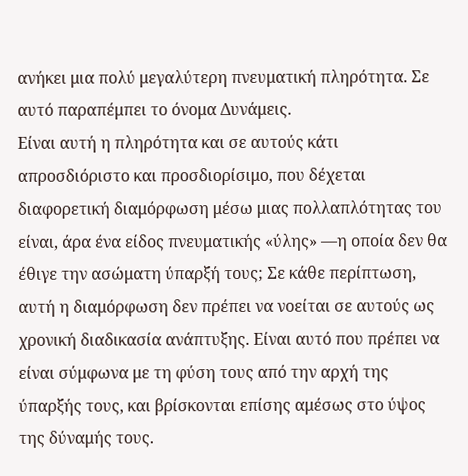ανήκει μια πολύ μεγαλύτερη πνευματική πληρότητα. Σε αυτό παραπέμπει το όνομα Δυνάμεις.
Είναι αυτή η πληρότητα και σε αυτούς κάτι απροσδιόριστο και προσδιορίσιμο, που δέχεται διαφορετική διαμόρφωση μέσω μιας πολλαπλότητας του είναι, άρα ένα είδος πνευματικής «ύλης» —η οποία δεν θα έθιγε την ασώματη ύπαρξή τους; Σε κάθε περίπτωση, αυτή η διαμόρφωση δεν πρέπει να νοείται σε αυτούς ως χρονική διαδικασία ανάπτυξης. Είναι αυτό που πρέπει να είναι σύμφωνα με τη φύση τους από την αρχή της ύπαρξής τους, και βρίσκονται επίσης αμέσως στο ύψος της δύναμής τους.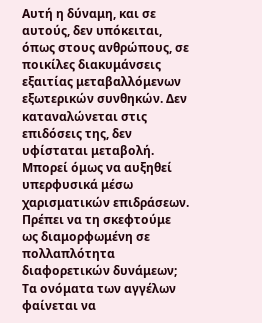Αυτή η δύναμη, και σε αυτούς, δεν υπόκειται, όπως στους ανθρώπους, σε ποικίλες διακυμάνσεις εξαιτίας μεταβαλλόμενων εξωτερικών συνθηκών. Δεν καταναλώνεται στις επιδόσεις της, δεν υφίσταται μεταβολή. Μπορεί όμως να αυξηθεί υπερφυσικά μέσω χαρισματικών επιδράσεων.
Πρέπει να τη σκεφτούμε ως διαμορφωμένη σε πολλαπλότητα διαφορετικών δυνάμεων; Τα ονόματα των αγγέλων φαίνεται να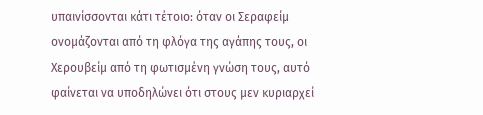υπαινίσσονται κάτι τέτοιο: όταν οι Σεραφείμ ονομάζονται από τη φλόγα της αγάπης τους, οι Χερουβείμ από τη φωτισμένη γνώση τους, αυτό φαίνεται να υποδηλώνει ότι στους μεν κυριαρχεί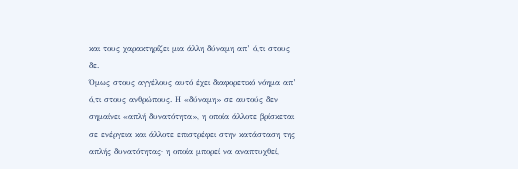και τους χαρακτηρίζει μια άλλη δύναμη απ’ ό,τι στους δε.
Όμως στους αγγέλους αυτό έχει διαφορετικό νόημα απ’ ό,τι στους ανθρώπους. Η «δύναμη» σε αυτούς δεν σημαίνει «απλή δυνατότητα», η οποία άλλοτε βρίσκεται σε ενέργεια και άλλοτε επιστρέφει στην κατάσταση της απλής δυνατότητας· η οποία μπορεί να αναπτυχθεί,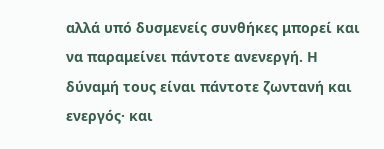αλλά υπό δυσμενείς συνθήκες μπορεί και να παραμείνει πάντοτε ανενεργή. Η δύναμή τους είναι πάντοτε ζωντανή και ενεργός· και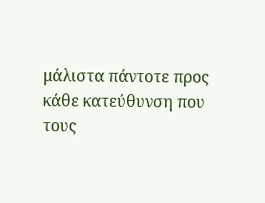μάλιστα πάντοτε προς κάθε κατεύθυνση που τους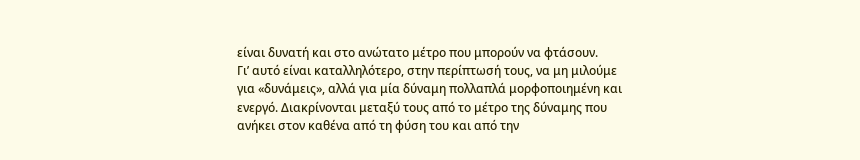είναι δυνατή και στο ανώτατο μέτρο που μπορούν να φτάσουν.
Γι’ αυτό είναι καταλληλότερο, στην περίπτωσή τους, να μη μιλούμε για «δυνάμεις», αλλά για μία δύναμη πολλαπλά μορφοποιημένη και ενεργό. Διακρίνονται μεταξύ τους από το μέτρο της δύναμης που ανήκει στον καθένα από τη φύση του και από την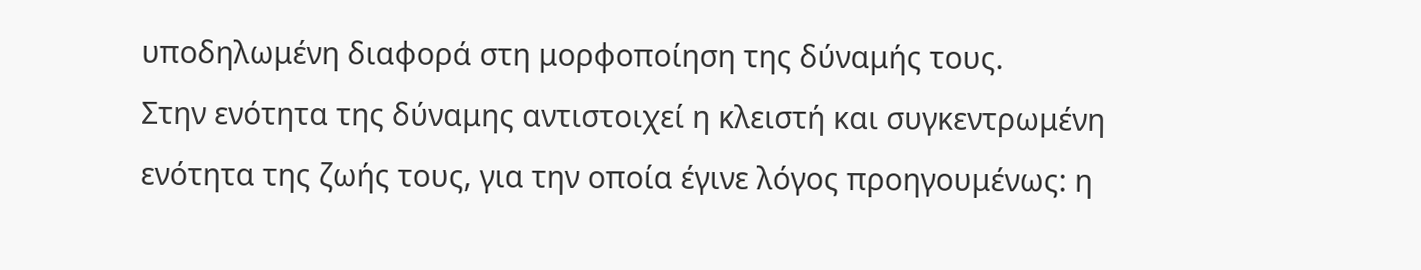υποδηλωμένη διαφορά στη μορφοποίηση της δύναμής τους.
Στην ενότητα της δύναμης αντιστοιχεί η κλειστή και συγκεντρωμένη ενότητα της ζωής τους, για την οποία έγινε λόγος προηγουμένως: η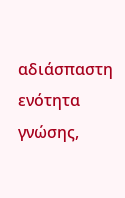αδιάσπαστη ενότητα γνώσης,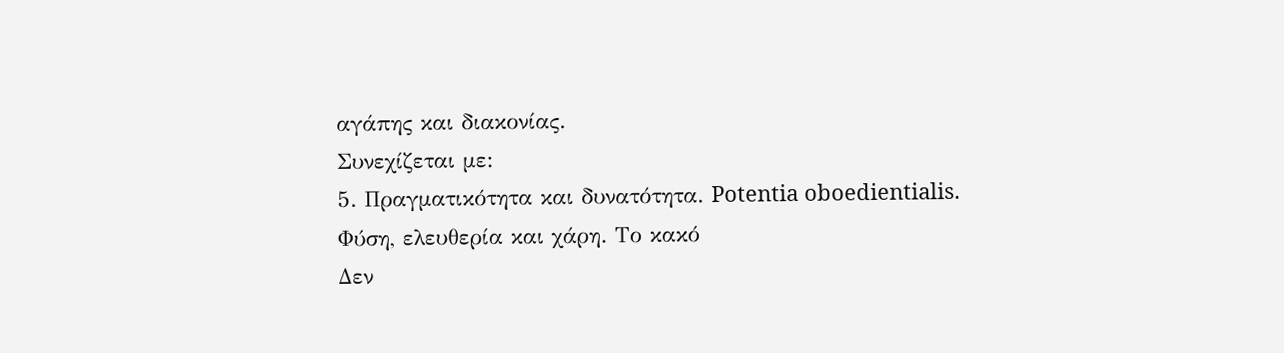αγάπης και διακονίας.
Συνεχίζεται με:
5. Πραγματικότητα και δυνατότητα. Potentia oboedientialis. Φύση, ελευθερία και χάρη. Το κακό
Δεν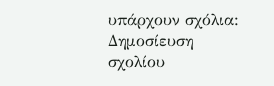υπάρχουν σχόλια:
Δημοσίευση σχολίου